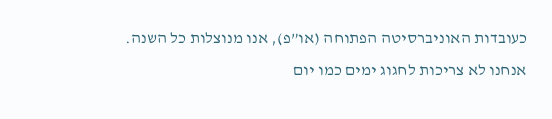כעובדות האוניברסיטה הפתוחה (או”פ), אנו מנוצלות כל השנה. אנחנו לא צריכות לחגוג ימים כמו יום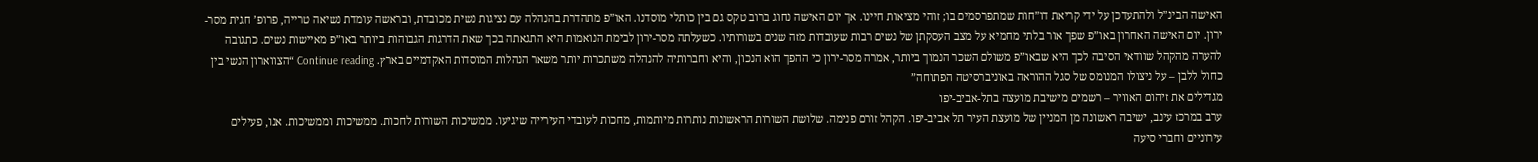האישה הבינ”ל ולהתעדכן על ידי קריאת דו”חות שמתפרסמים בו; זוהי מציאות חיינו. אך יום האישה נחוג ברוב טקס גם בין כותלי מוסדנו. האו”פ מתהדרת בהנהלה עם נציגות נשית מכובדת, ובראשה עומדת נשיאה טרייה, פרופ’ חגית מסר-ירון. יום האישה האחרון באו”פ שפך אור בלתי מחמיא על מצב העסקתן של נשים רבות שעובדות מזה שנים בשורותיו. כשעלתה מסר-ירון לבימת הנואמות היא התגאתה בכך שאת הדרגות הגבוהות ביותר באו”פ מאיישות נשים. כתגובה להערה מהקהל שוודאי הסיבה לכך היא שבאו”פ משולם השכר הנמוך ביותר, אמרה מסר-ירון כי ההפך הוא הנכון, והיא וחברותיה להנהלה משתכרות יותר משאר הנהלות המוסדות האקדמיים בארץ. Continue reading “הצווארון הנשי בין כחול ללבן – על ניצולו המנומס של סגל ההוראה באוניברסיטה הפתוחה”
מגדילים את זיהום האוויר – רשמים מישיבת מועצה בתל-אביב-יפו
ערב במרכז עינב, ישיבה ראשונה מן המניין של מועצת העיר תל אביב-יפו. הקהל זורם פנימה. שלושת השורות הראשונות נותרות מיותמות, מחכות לעובדי העירייה שיגיעו. ממשיכות השורות לחכות. ממשיכות וממשיכות. אנו, פעילים עירוניים וחברי סיעה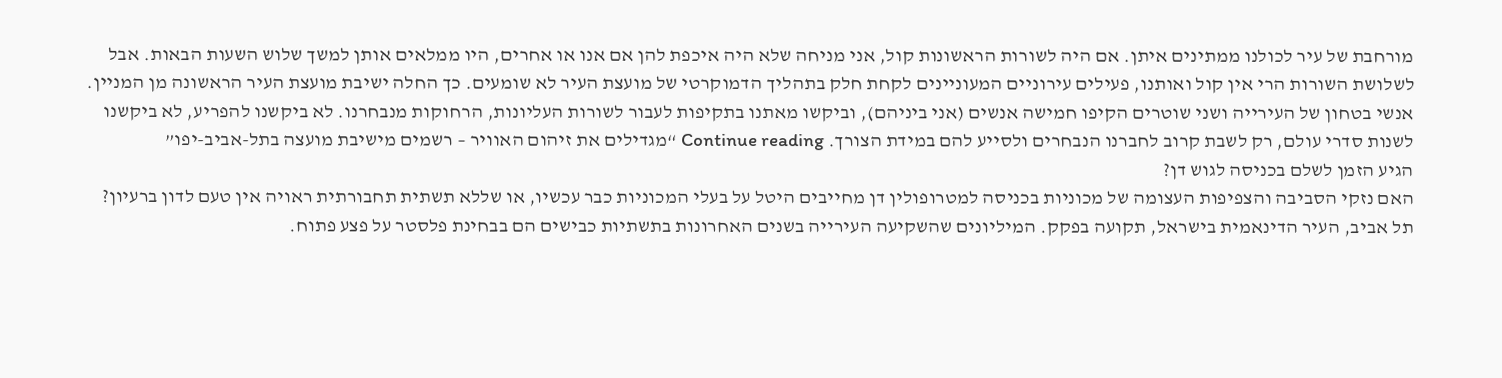מורחבת של עיר לכולנו ממתינים איתן. אם היה לשורות הראשונות קול, אני מניחה שלא היה איכפת להן אם אנו או אחרים, היו ממלאים אותן למשך שלוש השעות הבאות. אבל לשלושת השורות הרי אין קול ואותנו, פעילים עירוניים המעוניינים לקחת חלק בתהליך הדמוקרטי של מועצת העיר לא שומעים. כך החלה ישיבת מועצת העיר הראשונה מן המניין. אנשי בטחון של העירייה ושני שוטרים הקיפו חמישה אנשים (אני ביניהם), וביקשו מאתנו בתקיפות לעבור לשורות העליונות, הרחוקות מנבחרנו. לא ביקשנו להפריע, לא ביקשנו לשנות סדרי עולם, רק לשבת קרוב לחברנו הנבחרים ולסייע להם במידת הצורך. Continue reading “מגדילים את זיהום האוויר – רשמים מישיבת מועצה בתל-אביב-יפו”
הגיע הזמן לשלם בכניסה לגוש דן?
האם נזקי הסביבה והצפיפות העצומה של מכוניות בכניסה למטרופולין דן מחייבים היטל על בעלי המכוניות כבר עכשיו, או שללא תשתית תחבורתית ראויה אין טעם לדון ברעיון?
תל אביב, העיר הדינאמית בישראל, תקועה בפקק. המיליונים שהשקיעה העירייה בשנים האחרונות בתשתיות כבישים הם בבחינת פלסטר על פצע פתוח.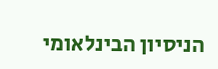הניסיון הבינלאומי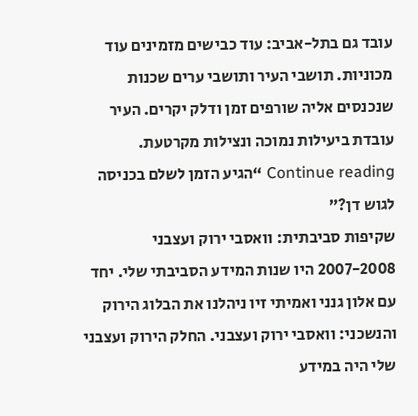עובד גם בתל-אביב: עוד כבישים מזמינים עוד מכוניות. תושבי העיר ותושבי ערים שכנות שנכנסים אליה שורפים זמן ודלק יקרים. העיר עובדת ביעילות נמוכה ונצילות מקרטעת. Continue reading “הגיע הזמן לשלם בכניסה לגוש דן?”
שקיפות סביבתית: וואסבי ירוק ועצבני
2007-2008 היו שנות המידע הסביבתי שלי. יחד עם אלון גנני ואמיתי זיו ניהלנו את הבלוג הירוק והנשכני: וואסבי ירוק ועצבני. החלק הירוק ועצבני שלי היה במידע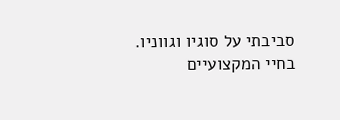סביבתי על סוגיו וגווניו. בחיי המקצועיים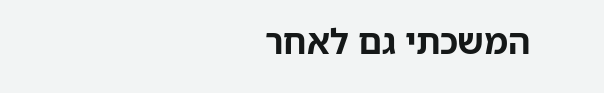המשכתי גם לאחר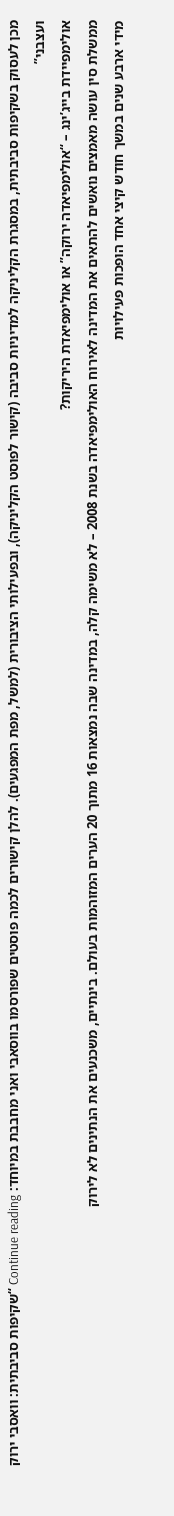מכן לעסוק בשקיפות סביבתית, במסגרת הקליניקה למדיניות סביבה (קישור לפוסט הקליניקה), ובפעילותי הציבורית (למשל, מפת המפגעים). להלן קישורים לכמה פוסטים שפורסמו בווסאבי ואני מחבבת במיוחד: Continue reading “שקיפות סביבתית: וואסבי ירוק ועצבני”
אולימפיידת בייג’ינג – “אולימפיאדה ירוקה” או אולימפיאדת היריקות?
ממשלת סין עושה מאמצים נואשים להתאים את המדינה לאירוח האולימפיאדה בשנת 2008 – לא משימה קלה, במדינה שבה נמצאות 16 מתוך 20 הערים המזוהמות בעולם. בינתיים, משכנעים את הנתינים לא לירוק
מידי ארבע שנים במשך חודש קיצי אחד הופכות פעילויות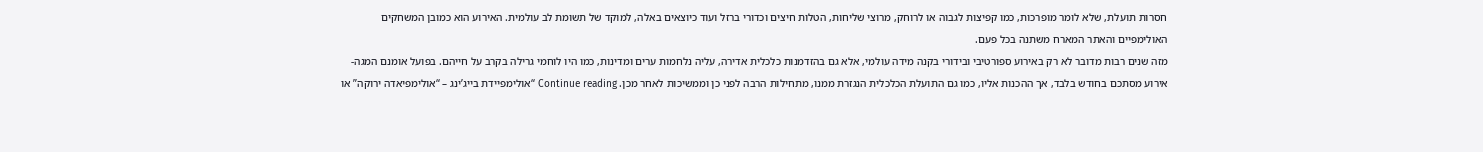חסרות תועלת, שלא לומר מופרכות, כמו קפיצות לגבוה או לרוחק, מרוצי שליחות, הטלות חיצים וכדורי ברזל ועוד כיוצאים באלה, למוקד של תשומת לב עולמית. האירוע הוא כמובן המשחקים האולימפיים והאתר המארח משתנה בכל פעם.
מזה שנים רבות מדובר לא רק באירוע ספורטיבי ובידורי בקנה מידה עולמי, אלא גם בהזדמנות כלכלית אדירה, עליה נלחמות ערים ומדינות, כמו היו לוחמי גרילה בקרב על חייהם. בפועל אומנם המגה-אירוע מסתכם בחודש בלבד, אך ההכנות אליו, כמו גם התועלת הכלכלית הנגזרת ממנו, מתחילות הרבה לפני כן וממשיכות לאחר מכן. Continue reading “אולימפיידת בייג’ינג – “אולימפיאדה ירוקה” או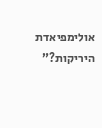אולימפיאדת היריקות?”